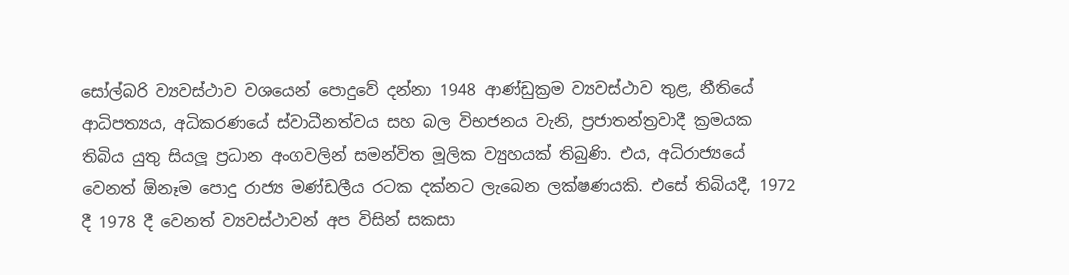සෝල්බරි ව්‍යවස්ථාව වශයෙන් පොදුවේ දන්නා 1948 ආණ්ඩුක්‍රම ව්‍යවස්ථාව තුළ, නීතියේ ආධිපත්‍යය, අධිකරණයේ ස්වාධීනත්වය සහ බල විභජනය වැනි, ප්‍රජාතන්ත්‍රවාදී ක්‍රමයක තිබිය යුතු සියලූ ප්‍රධාන අංගවලින් සමන්විත මූලික ව්‍යුහයක් තිබුණි. එය, අධිරාජ්‍යයේ වෙනත් ඕනෑම පොදු රාජ්‍ය මණ්ඩලීය රටක දක්නට ලැබෙන ලක්ෂණයකි. එසේ තිබියදී, 1972 දී 1978 දී වෙනත් ව්‍යවස්ථාවන් අප විසින් සකසා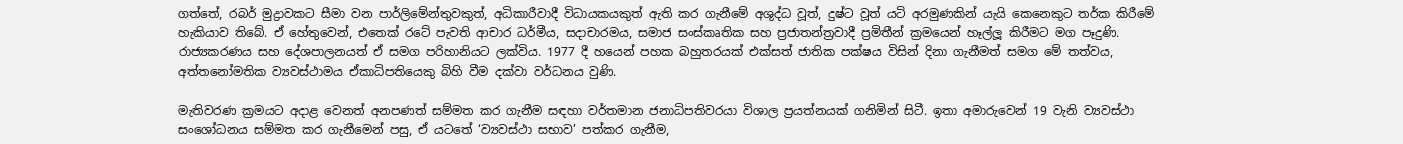ගත්තේ, රබර් මුද්‍රාවකට සීමා වන පාර්ලිමේන්තුවකුත්, අධිකාරීවාදී විධායකයකුත් ඇති කර ගැනීමේ අශුද්ධ වූත්, දුෂ්ට වූත් යටි අරමුණකින් යැයි කෙනෙකුට තර්ක කිරීමේ හැකියාව තිබේ. ඒ හේතුවෙන්, එතෙක් රටේ පැවති ආචාර ධර්මීය, සදාචාරමය, සමාජ සංස්කෘතික සහ ප්‍රජාතන්ත්‍රවාදී ප්‍රමිතීන් ක්‍රමයෙන් හෑල්ලූ කිරීමට මග පෑදුණි. රාජ්‍යකරණය සහ දේශපාලනයත් ඒ සමග පරිහානියට ලක්විය. 1977 දී හයෙන් පහක බහුතරයක් එක්සත් ජාතික පක්ෂය විසින් දිනා ගැනීමත් සමග මේ තත්වය, අත්තනෝමතික ව්‍යවස්ථාමය ඒකාධිපතියෙකු බිහි වීම දක්වා වර්ධනය වුණි.

මැතිවරණ ක්‍රමයට අදාළ වෙනත් අනපණත් සම්මත කර ගැනීම සඳහා වර්තමාන ජනාධිපතිවරයා විශාල ප්‍රයත්නයක් ගනිමින් සිටී. ඉතා අමාරුවෙන් 19 වැනි ව්‍යවස්ථා සංශෝධනය සම්මත කර ගැනීමෙන් පසු, ඒ යටතේ ‘ව්‍යවස්ථා සභාව’ පත්කර ගැනීම,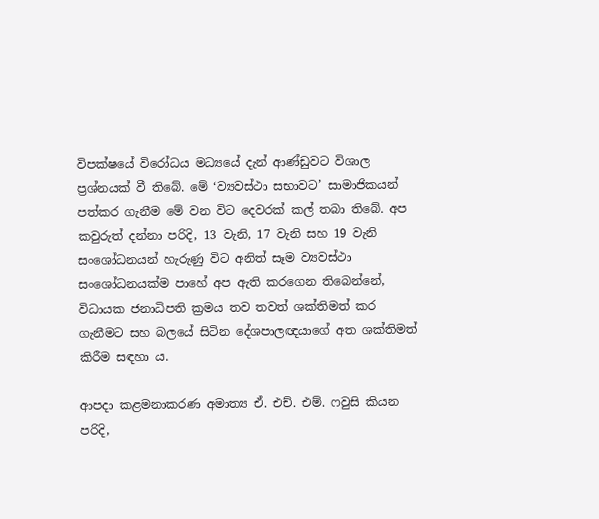විපක්ෂයේ විරෝධය මධ්‍යයේ දැන් ආණ්ඩුවට විශාල ප්‍රශ්නයක් වී තිබේ. මේ ‘ව්‍යවස්ථා සභාවට’ සාමාජිකයන් පත්කර ගැනීම මේ වන විට දෙවරක් කල් තබා තිබේ. අප කවුරුත් දන්නා පරිදි, 13 වැනි, 17 වැනි සහ 19 වැනි සංශෝධනයන් හැරුණු විට අනිත් සෑම ව්‍යවස්ථා සංශෝධනයක්ම පාහේ අප ඇති කරගෙන තිබෙන්නේ, විධායක ජනාධිපති ක්‍රමය තව තවත් ශක්තිමත් කර ගැනීමට සහ බලයේ සිටින දේශපාලඥයාගේ අත ශක්තිමත් කිරීම සඳහා ය.

ආපදා කළමනාකරණ අමාත්‍ය ඒ. එච්. එම්. ෆවුසි කියන පරිදි,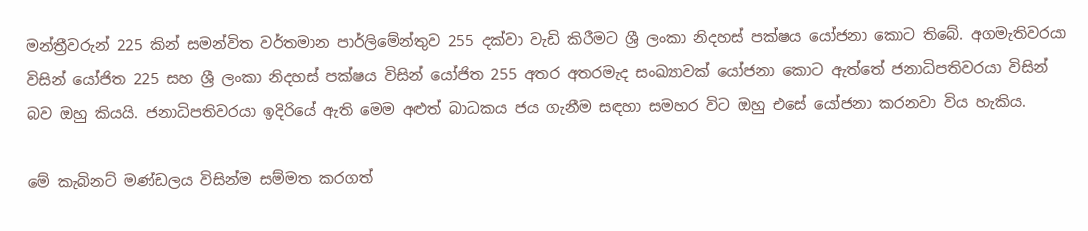මන්ත්‍රීවරුන් 225 කින් සමන්විත වර්තමාන පාර්ලිමේන්තුව 255 දක්වා වැඩි කිරීමට ශ්‍රී ලංකා නිදහස් පක්ෂය යෝජනා කොට තිබේ. අගමැතිවරයා විසින් යෝජිත 225 සහ ශ්‍රී ලංකා නිදහස් පක්ෂය විසින් යෝජිත 255 අතර අතරමැද සංඛ්‍යාවක් යෝජනා කොට ඇත්තේ ජනාධිපතිවරයා විසින් බව ඔහු කියයි. ජනාධිපතිවරයා ඉදිරියේ ඇති මෙම අළුත් බාධකය ජය ගැනීම සඳහා සමහර විට ඔහු එසේ යෝජනා කරනවා විය හැකිය.

මේ කැබිනට් මණ්ඩලය විසින්ම සම්මත කරගත්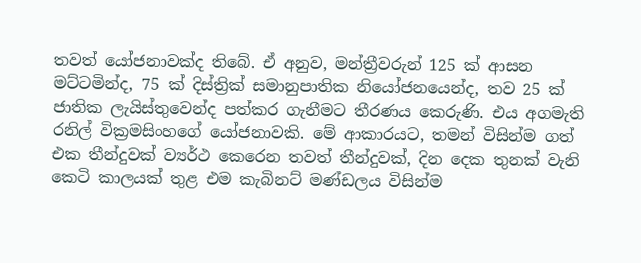තවත් යෝජනාවක්ද තිබේ. ඒ අනුව, මන්ත්‍රීවරුන් 125 ක් ආසන මට්ටමින්ද, 75 ක් දිස්ත්‍රික් සමානුපාතික නියෝජනයෙන්ද, තව 25 ක් ජාතික ලැයිස්තුවෙන්ද පත්කර ගැනීමට තීරණය කෙරුණි. එය අගමැති රනිල් වික්‍රමසිංහගේ යෝජනාවකි. මේ ආකාරයට, තමන් විසින්ම ගත් එක තීන්දුවක් ව්‍යර්ථ කෙරෙන තවත් තීන්දුවක්, දින දෙක තුනක් වැනි කෙටි කාලයක් තුළ එම කැබිනට් මණ්ඩලය විසින්ම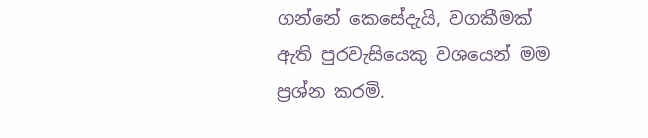ගන්නේ කෙසේදැයි, වගකීමක් ඇති පුරවැසියෙකු වශයෙන් මම ප්‍රශ්න කරමි.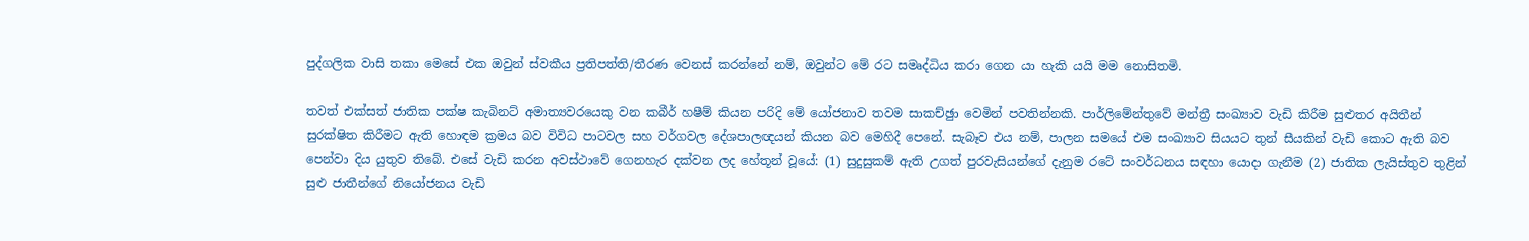පුද්ගලික වාසි තකා මෙසේ එක ඔවුන් ස්වකීය ප්‍රතිපත්ති/තීරණ වෙනස් කරන්නේ නම්, ඔවුන්ට මේ රට සමෘද්ධිය කරා ගෙන යා හැකි යයි මම නොසිතමි.

තවත් එක්සත් ජාතික පක්ෂ කැබිනට් අමාත්‍යවරයෙකු වන කබීර් හෂීම් කියන පරිදි මේ යෝජනාව තවම සාකච්ඡුා වෙමින් පවතින්නකි. පාර්ලිමේන්තුවේ මන්ත්‍රී සංඛ්‍යාව වැඩි කිරීම සුළුතර අයිතීන් සුරක්ෂිත කිරීමට ඇති හොඳම ක්‍රමය බව විවිධ පාටවල සහ වර්ගවල දේශපාලඥයන් කියන බව මෙහිදී පෙනේ. සැබෑව එය නම්, පාලන සමයේ එම සංඛ්‍යාව සියයට තුන් සීයකින් වැඩි කොට ඇති බව පෙන්වා දිය යුතුව තිබේ. එසේ වැඩි කරන අවස්ථාවේ ගෙනහැර දක්වන ලද හේතූන් වූයේ: (1) සුදුසුකම් ඇති උගත් පුරවැසියන්ගේ දැනුම රටේ සංවර්ධනය සඳහා යොදා ගැනීම (2) ජාතික ලැයිස්තුව තුළින් සුළු ජාතීන්ගේ නියෝජනය වැඩි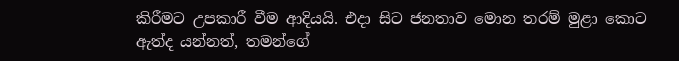කිරීමට උපකාරී වීම ආදියයි. එදා සිට ජනතාව මොන තරම් මුළා කොට ඇත්ද යන්නත්, තමන්ගේ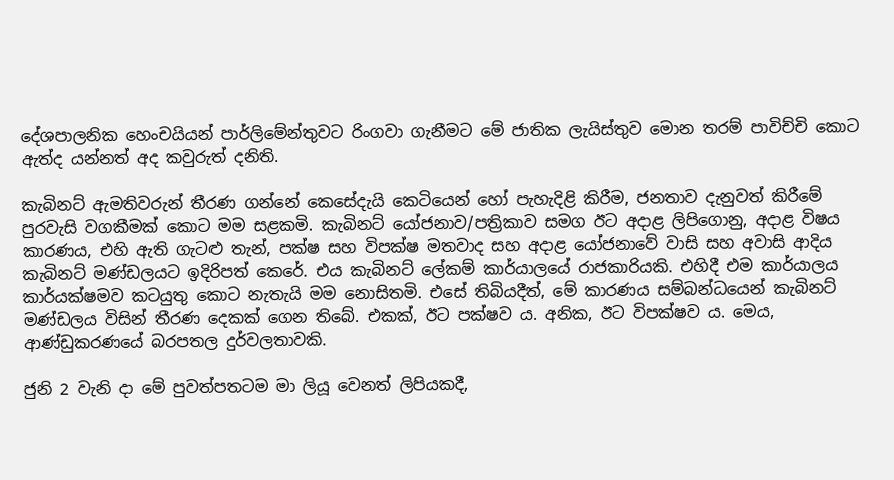දේශපාලනික හෙංචයියන් පාර්ලිමේන්තුවට රිංගවා ගැනීමට මේ ජාතික ලැයිස්තුව මොන තරම් පාවිච්චි කොට ඇත්ද යන්නත් අද කවුරුත් දනිති.

කැබිනට් ඇමතිවරුන් තීරණ ගන්නේ කෙසේදැයි කෙටියෙන් හෝ පැහැදිළි කිරීම, ජනතාව දැනුවත් කිරීමේ පුරවැසි වගකීමක් කොට මම සළකමි. කැබිනට් යෝජනාව/පත්‍රිකාව සමග ඊට අදාළ ලිපිගොනු, අදාළ විෂය කාරණය, එහි ඇති ගැටළු තැන්, පක්ෂ සහ විපක්ෂ මතවාද සහ අදාළ යෝජනාවේ වාසි සහ අවාසි ආදිය කැබිනට් මණ්ඩලයට ඉදිරිපත් කෙරේ. එය කැබිනට් ලේකම් කාර්යාලයේ රාජකාරියකි. එහිදී එම කාර්යාලය කාර්යක්ෂමව කටයුතු කොට නැතැයි මම නොසිතමි. එසේ තිබියදීත්, මේ කාරණය සම්බන්ධයෙන් කැබිනට් මණ්ඩලය විසින් තීරණ දෙකක් ගෙන තිබේ. එකක්, ඊට පක්ෂව ය. අනික, ඊට විපක්ෂව ය. මෙය, ආණ්ඩුකරණයේ බරපතල දුර්වලතාවකි.

ජුනි 2 වැනි දා මේ පුවත්පතටම මා ලියූ වෙනත් ලිපියකදී,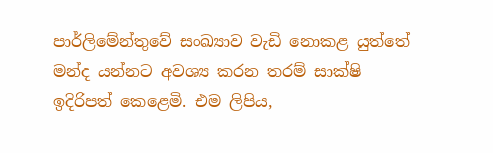පාර්ලිමේන්තුවේ සංඛ්‍යාව වැඩි නොකළ යුත්තේ මන්ද යන්නට අවශ්‍ය කරන තරම් සාක්ෂි ඉදිරිපත් කෙළෙමි. එම ලිපිය,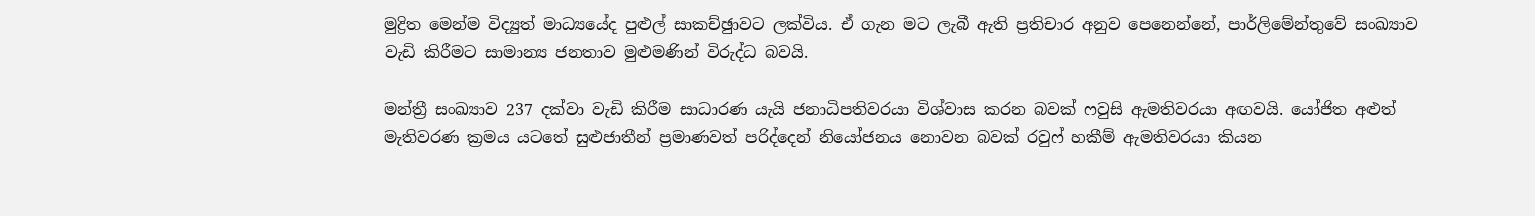මුද්‍රිත මෙන්ම විද්‍යුත් මාධ්‍යයේද පුළුල් සාකච්ඡුාවට ලක්විය. ඒ ගැන මට ලැබී ඇති ප්‍රතිචාර අනුව පෙනෙන්නේ, පාර්ලිමේන්තුවේ සංඛ්‍යාව වැඩි කිරීමට සාමාන්‍ය ජනතාව මුළුමණින් විරුද්ධ බවයි.

මන්ත්‍රී සංඛ්‍යාව 237 දක්වා වැඩි කිරීම සාධාරණ යැයි ජනාධිපතිවරයා විශ්වාස කරන බවක් ෆවුසි ඇමතිවරයා අඟවයි. යෝජිත අළුත් මැතිවරණ ක්‍රමය යටතේ සුළුජාතීන් ප්‍රමාණවත් පරිද්දෙන් නියෝජනය නොවන බවක් රවුෆ් හකීම් ඇමතිවරයා කියන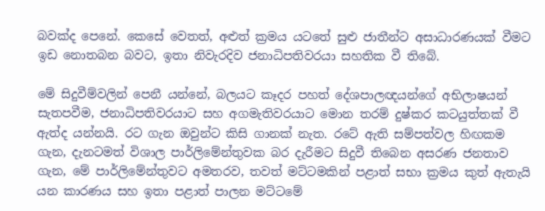බවක්ද පෙනේ. කෙසේ වෙතත්, අළුත් ක්‍රමය යටතේ සුළු ජාතීන්ට අසාධාරණයක් වීමට ඉඩ නොතබන බවට, ඉතා නිවැරදිව ජනාධිපතිවරයා සහතික වී තිබේ.

මේ සිදුවීම්වලින් පෙනී යන්නේ, බලයට කෑදර පහත් දේශපාලඥයන්ගේ අභිලාෂයන් සැතපවීම, ජනාධිපතිවරයාට සහ අගමැතිවරයාට මොන තරම් දුෂ්කර කටයුත්තක් වී ඇත්ද යන්නයි. රට ගැන ඔවුන්ට කිසි ගානක් නැත. රටේ ඇති සම්පත්වල හිඟකම ගැන, දැනටමත් විශාල පාර්ලිමේන්තුවක බර දැරීමට සිදුවී තිබෙන අසරණ ජනතාව ගැන, මේ පාර්ලිමේන්තුවට අමතරව, තවත් මට්ටමකින් පළාත් සභා ක්‍රමය කුත් ඇතැයි යන කාරණය සහ ඉතා පළාත් පාලන මට්ටමේ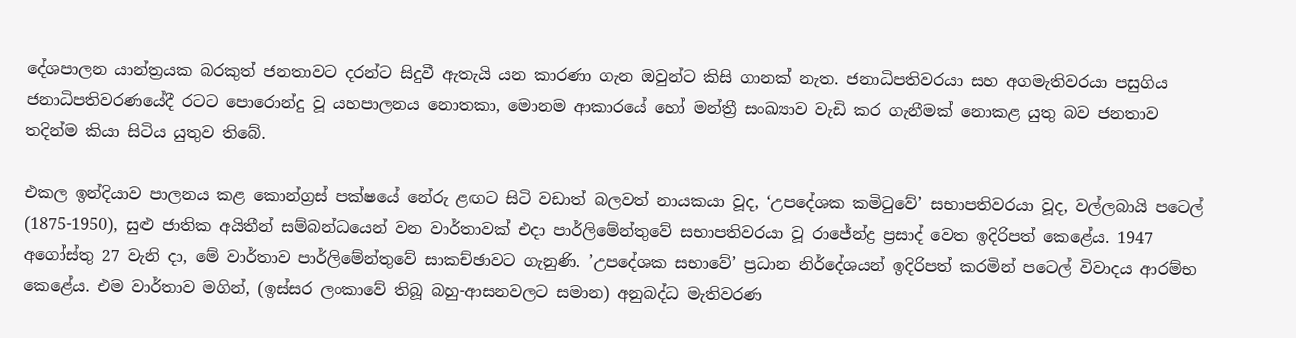දේශපාලන යාන්ත්‍රයක බරකුත් ජනතාවට දරන්ට සිදුවී ඇතැයි යන කාරණා ගැන ඔවුන්ට කිසි ගානක් නැත. ජනාධිපතිවරයා සහ අගමැතිවරයා පසුගිය ජනාධිපතිවරණයේදී රටට පොරොන්දු වූ යහපාලනය නොතකා, මොනම ආකාරයේ හෝ මන්ත්‍රී සංඛ්‍යාව වැඩි කර ගැනීමක් නොකළ යුතු බව ජනතාව තදින්ම කියා සිටිය යුතුව තිබේ.

එකල ඉන්දියාව පාලනය කළ කොන්ග්‍රස් පක්ෂයේ නේරු ළඟට සිටි වඩාත් බලවත් නායකයා වූද, ‘උපදේශක කමිටුවේ’ සභාපතිවරයා වූද, වල්ලබායි පටෙල් (1875-1950), සුළු ජාතික අයිතීන් සම්බන්ධයෙන් වන වාර්තාවක් එදා පාර්ලිමේන්තුවේ සභාපතිවරයා වූ රාජේන්ද්‍ර ප්‍රසාද් වෙත ඉදිරිපත් කෙළේය. 1947 අගෝස්තු 27 වැනි දා, මේ වාර්තාව පාර්ලිමේන්තුවේ සාකච්ඡාවට ගැනුණි. ’උපදේශක සභාවේ’ ප්‍රධාන නිර්දේශයන් ඉදිරිපත් කරමින් පටෙල් විවාදය ආරම්භ කෙළේය. එම වාර්තාව මගින්, (ඉස්සර ලංකාවේ තිබූ බහු-ආසනවලට සමාන) අනුබද්ධ මැතිවරණ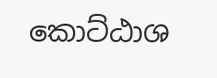කොට්ඨාශ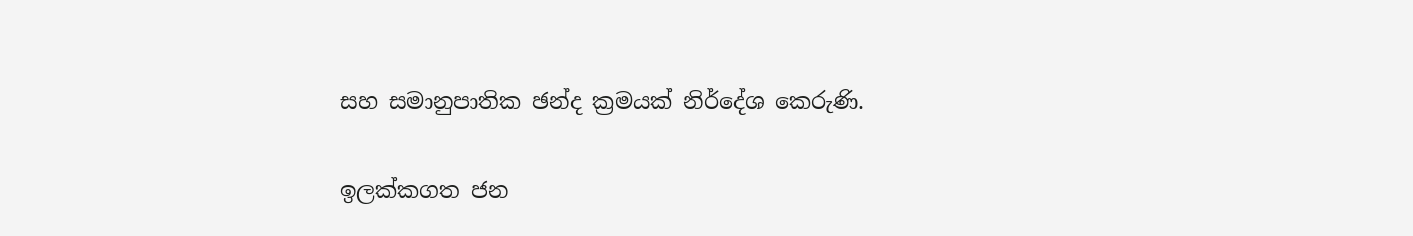සහ සමානුපාතික ඡන්ද ක්‍රමයක් නිර්දේශ කෙරුණි.

ඉලක්කගත ජන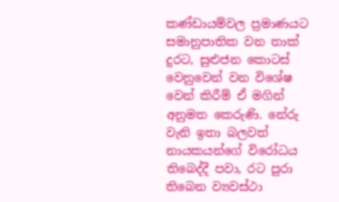කණ්ඩායම්වල ප්‍රමාණයට සමානුපාතික වන තාක් දුරට, සුළුජන කොටස් වෙනුවෙන් වන විශේෂ වෙන් කිරීම් ඒ මගින් අනුමත කෙරුණි. නේරු වැනි ඉතා බලවත් නායකයන්ගේ විරෝධය තිබෙද්දී පවා, රට පුරා තිබෙන ව්‍යවස්ථා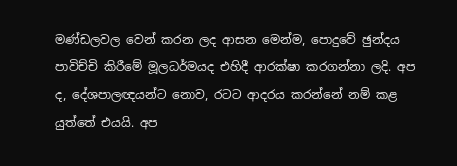මණ්ඩලවල වෙන් කරන ලද ආසන මෙන්ම, පොදුවේ ඡුන්දය පාවිච්චි කිරීමේ මූලධර්මයද එහිදී ආරක්ෂා කරගන්නා ලදි. අප ද, දේශපාලඥයන්ට නොව, රටට ආදරය කරන්නේ නම් කළ යුත්තේ එයයි. අප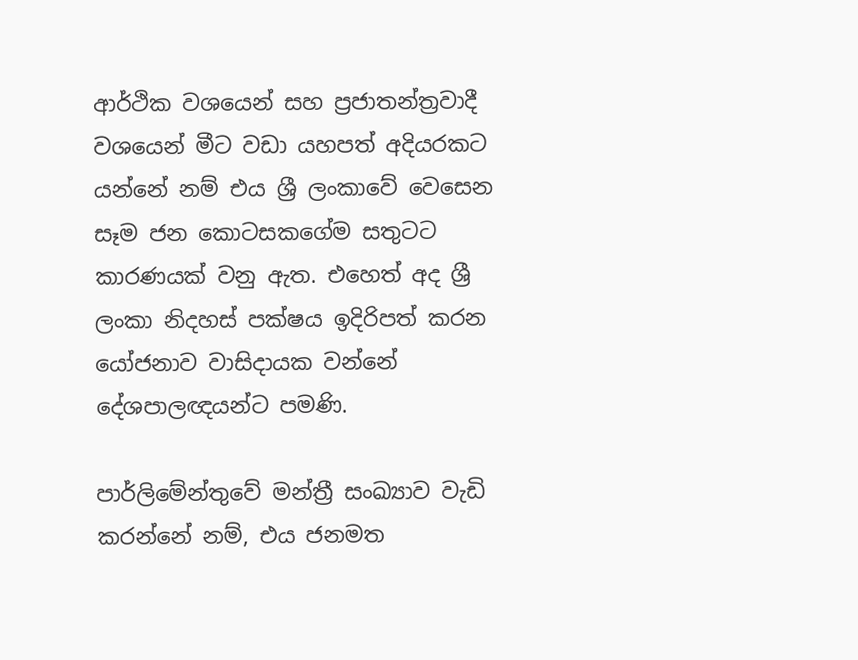ආර්ථික වශයෙන් සහ ප්‍රජාතන්ත්‍රවාදී වශයෙන් මීට වඩා යහපත් අදියරකට යන්නේ නම් එය ශ්‍රී ලංකාවේ වෙසෙන සෑම ජන කොටසකගේම සතුටට කාරණයක් වනු ඇත. එහෙත් අද ශ්‍රී ලංකා නිදහස් පක්ෂය ඉදිරිපත් කරන යෝජනාව වාසිදායක වන්නේ දේශපාලඥයන්ට පමණි.

පාර්ලිමේන්තුවේ මන්ත්‍රී සංඛ්‍යාව වැඩි කරන්නේ නම්, එය ජනමත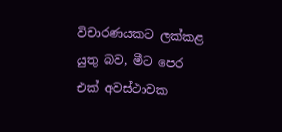විචාරණයකට ලක්කළ යුතු බව, මීට පෙර එක් අවස්ථාවක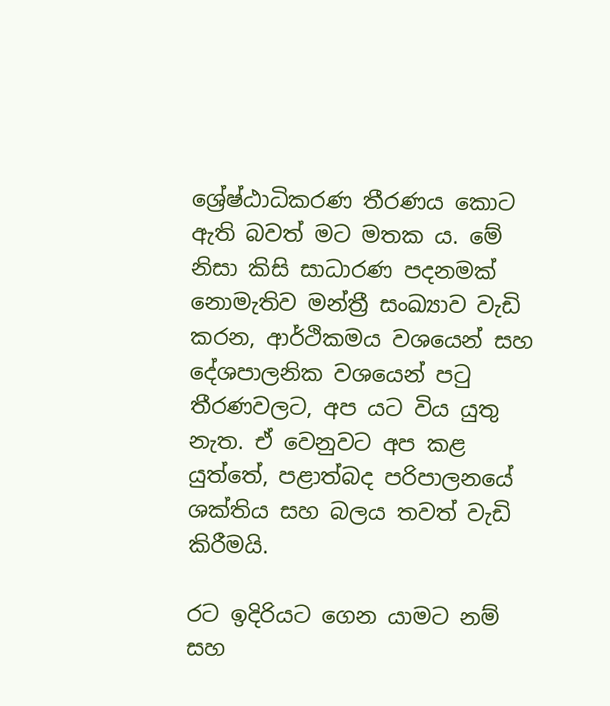ශ්‍රේෂ්ඨාධිකරණ තීරණය කොට ඇති බවත් මට මතක ය. මේ නිසා කිසි සාධාරණ පදනමක් නොමැතිව මන්ත්‍රී සංඛ්‍යාව වැඩි කරන, ආර්ථිකමය වශයෙන් සහ දේශපාලනික වශයෙන් පටු තීරණවලට, අප යට විය යුතු නැත. ඒ වෙනුවට අප කළ යුත්තේ, පළාත්බද පරිපාලනයේ ශක්තිය සහ බලය තවත් වැඩි කිරීමයි.

රට ඉදිරියට ගෙන යාමට නම් සහ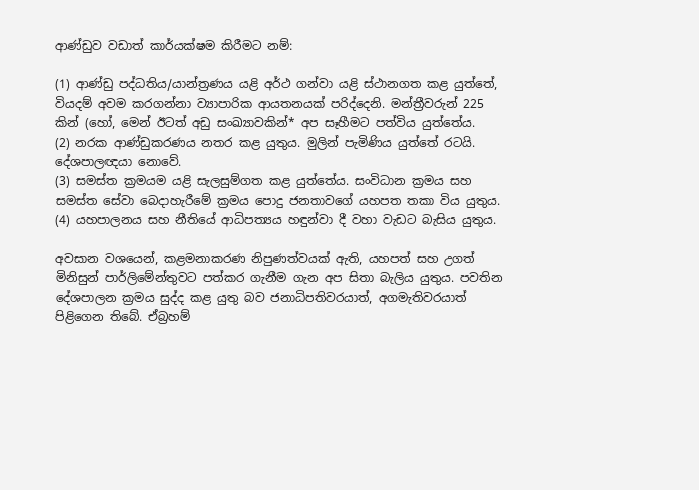ආණ්ඩුව වඩාත් කාර්යක්ෂම කිරීමට නම්:

(1) ආණ්ඩු පද්ධතිය/යාන්ත්‍රණය යළි අර්ථ ගන්වා යළි ස්ථානගත කළ යුත්තේ, වියදම් අවම කරගන්නා ව්‍යාපාරික ආයතනයක් පරිද්දෙනි. මන්ත්‍රීවරුන් 225 කින් (හෝ, මෙන් ඊටත් අඩු සංඛ්‍යාවකින්* අප සෑහීමට පත්විය යුත්තේය.
(2) නරක ආණ්ඩුකරණය නතර කළ යුතුය. මුලින් පැමිණිය යුත්තේ රටයි. දේශපාලඥයා නොවේ.
(3) සමස්ත ක්‍රමයම යළි සැලසුම්ගත කළ යුත්තේය. සංවිධාන ක්‍රමය සහ සමස්ත සේවා බෙදාහැරීමේ ක්‍රමය පොදු ජනතාවගේ යහපත තකා විය යුතුය.
(4) යහපාලනය සහ නීතියේ ආධිපත්‍යය හඳුන්වා දී වහා වැඩට බැසිය යුතුය.

අවසාන වශයෙන්, කළමනාකරණ නිපුණත්වයක් ඇති, යහපත් සහ උගත් මිනිසුන් පාර්ලිමේන්තුවට පත්කර ගැනීම ගැන අප සිතා බැලිය යුතුය. පවතින දේශපාලන ක්‍රමය සුද්ද කළ යුතු බව ජනාධිපතිවරයාත්, අගමැතිවරයාත් පිළිගෙන තිබේ. ඒබ්‍රහම්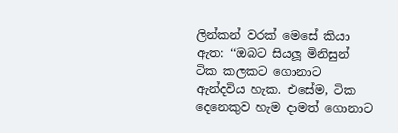ලින්කන් වරක් මෙසේ කියා ඇත: ‘‘ඔබට සියලූ මිනිසුන් ටික කලකට ගොනාට ඇන්දවිය හැක. එසේම, ටික දෙනෙකුව හැම දාමත් ගොනාට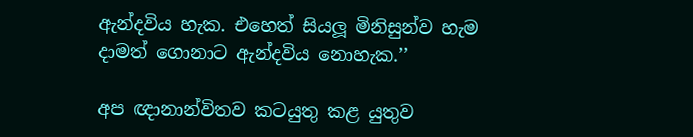ඇන්දවිය හැක. එහෙත් සියලූ මිනිසුන්ව හැම දාමත් ගොනාට ඇන්දවිය නොහැක.’’

අප ඥානාන්විතව කටයුතු කළ යුතුව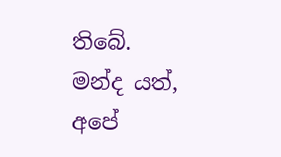තිබේ. මන්ද යත්, අපේ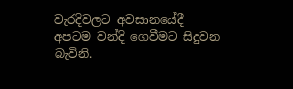වැරදිවලට අවසානයේදී අපටම වන්දි ගෙවීමට සිදුවන බැවිනි.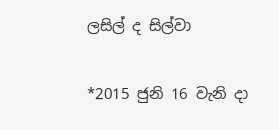ලසිල් ද සිල්වා

*2015 ජුනි 16 වැනි දා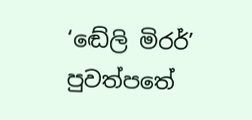‘ඬේලි මිරර්’ පුවත්පතේ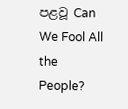පළවූ Can We Fool All the People?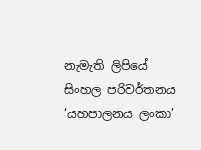නැමැති ලිපියේ සිංහල පරිවර්තනය
‘යහපාලනය ලංකා’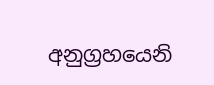අනුග්‍රහයෙනි